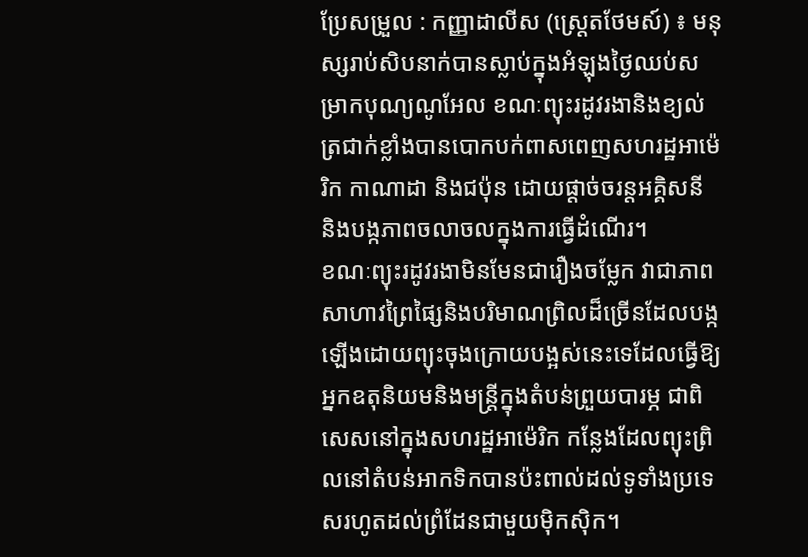ប្រែសម្រួល : កញ្ញាដាលីស (ស្ត្រេតថែមស៍) ៖ មនុស្សរាប់សិបនាក់បានស្លាប់ក្នុងអំឡុងថ្ងៃឈប់សម្រាកបុណ្យណូអែល ខណៈព្យុះរដូវរងានិងខ្យល់ត្រជាក់ខ្លាំងបានបោកបក់ពាសពេញសហរដ្ឋអាម៉េរិក កាណាដា និងជប៉ុន ដោយផ្តាច់ចរន្តអគ្គិសនី និងបង្កភាពចលាចលក្នុងការធ្វើដំណើរ។
ខណៈព្យុះរដូវរងាមិនមែនជារឿងចម្លែក វាជាភាពសាហាវព្រៃផ្សៃនិងបរិមាណព្រិលដ៏ច្រើនដែលបង្កឡើងដោយព្យុះចុងក្រោយបង្អស់នេះទេដែលធ្វើឱ្យអ្នកឧតុនិយមនិងមន្ត្រីក្នុងតំបន់ព្រួយបារម្ភ ជាពិសេសនៅក្នុងសហរដ្ឋអាម៉េរិក កន្លែងដែលព្យុះព្រិលនៅតំបន់អាកទិកបានប៉ះពាល់ដល់ទូទាំងប្រទេសរហូតដល់ព្រំដែនជាមួយម៉ិកស៊ិក។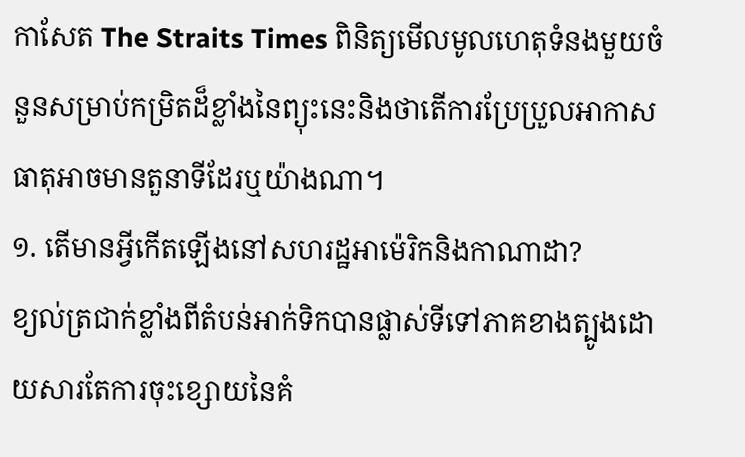កាសែត The Straits Times ពិនិត្យមើលមូលហេតុទំនងមួយចំនួនសម្រាប់កម្រិតដ៏ខ្លាំងនៃព្យុះនេះនិងថាតើការប្រែប្រួលអាកាសធាតុអាចមានតួនាទីដែរឬយ៉ាងណា។
១. តើមានអ្វីកើតឡើងនៅសហរដ្ឋអាម៉េរិកនិងកាណាដា?
ខ្យល់ត្រជាក់ខ្លាំងពីតំបន់អាក់ទិកបានផ្លាស់ទីទៅភាគខាងត្បូងដោយសារតែការចុះខ្សោយនៃគំ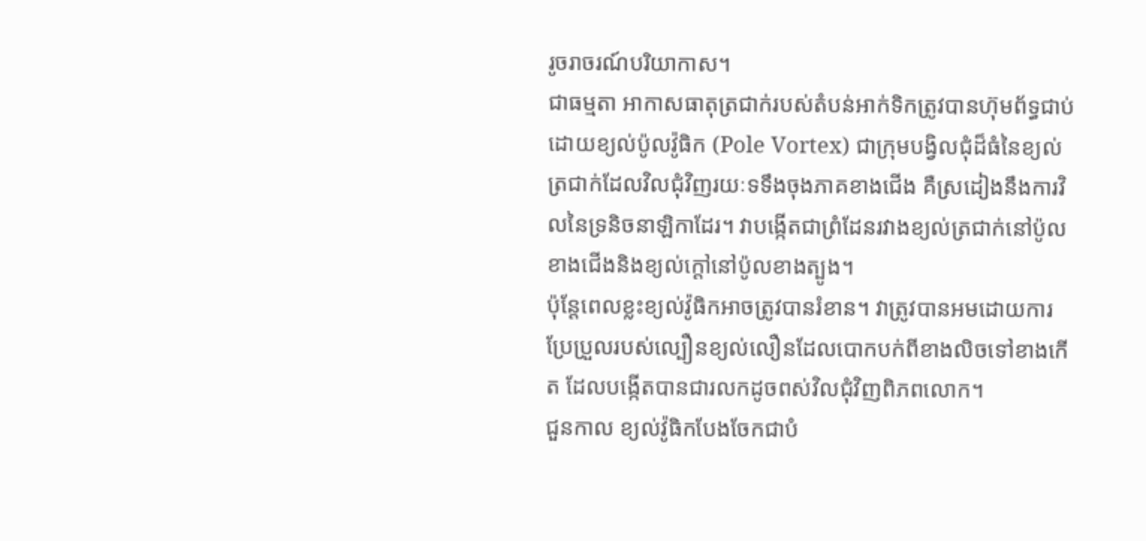រូចរាចរណ៍បរិយាកាស។
ជាធម្មតា អាកាសធាតុត្រជាក់របស់តំបន់អាក់ទិកត្រូវបានហ៊ុមព័ទ្ធជាប់ដោយខ្យល់ប៉ូលវ៉ូធិក (Pole Vortex) ជាក្រុមបង្វិលជុំដ៏ធំនៃខ្យល់ត្រជាក់ដែលវិលជុំវិញរយៈទទឹងចុងភាគខាងជើង គឺស្រដៀងនឹងការវិលនៃទ្រនិចនាឡិកាដែរ។ វាបង្កើតជាព្រំដែនរវាងខ្យល់ត្រជាក់នៅប៉ូលខាងជើងនិងខ្យល់ក្តៅនៅប៉ូលខាងត្បូង។
ប៉ុន្តែពេលខ្លះខ្យល់វ៉ូធិកអាចត្រូវបានរំខាន។ វាត្រូវបានអមដោយការប្រែប្រួលរបស់ល្បឿនខ្យល់លឿនដែលបោកបក់ពីខាងលិចទៅខាងកើត ដែលបង្កើតបានជារលកដូចពស់វិលជុំវិញពិភពលោក។
ជួនកាល ខ្យល់វ៉ូធិកបែងចែកជាបំ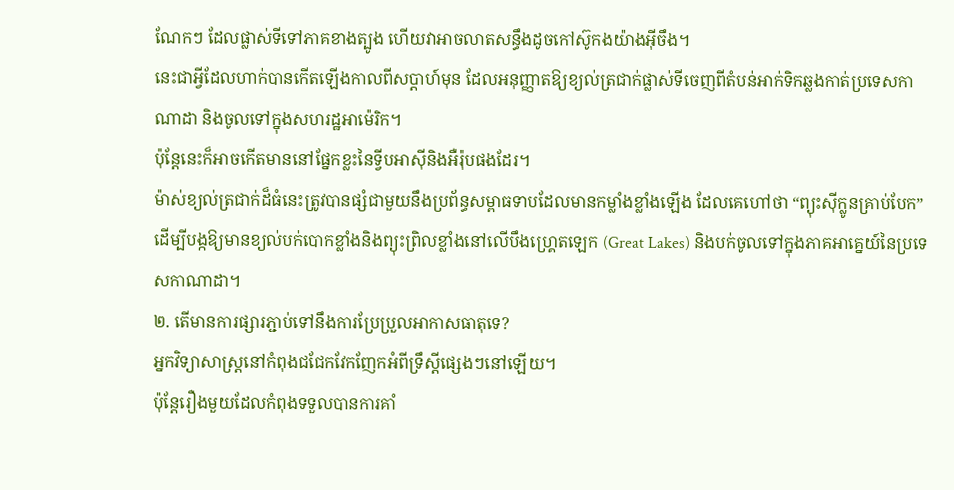ណែកៗ ដែលផ្លាស់ទីទៅភាគខាងត្បូង ហើយវាអាចលាតសន្ធឹងដូចកៅស៊ូកងយ៉ាងអ៊ីចឹង។
នេះជាអ្វីដែលហាក់បានកើតឡើងកាលពីសប្តាហ៍មុន ដែលអនុញ្ញាតឱ្យខ្យល់ត្រជាក់ផ្លាស់ទីចេញពីតំបន់អាក់ទិកឆ្លងកាត់ប្រទេសកាណាដា និងចូលទៅក្នុងសហរដ្ឋអាម៉េរិក។
ប៉ុន្តែនេះក៏អាចកើតមាននៅផ្នែកខ្លះនៃទ្វីបអាស៊ីនិងអឺរ៉ុបផងដែរ។
ម៉ាស់ខ្យល់ត្រជាក់ដ៏ធំនេះត្រូវបានផ្សំជាមួយនឹងប្រព័ន្ធសម្ពាធទាបដែលមានកម្លាំងខ្លាំងឡើង ដែលគេហៅថា “ព្យុះស៊ីក្លូនគ្រាប់បែក”ដើម្បីបង្កឱ្យមានខ្យល់បក់បោកខ្លាំងនិងព្យុះព្រិលខ្លាំងនៅលើបឹងហ្គ្រេតឡេក (Great Lakes) និងបក់ចូលទៅក្នុងភាគអាគ្នេយ៍នៃប្រទេសកាណាដា។
២. តើមានការផ្សារភ្ជាប់ទៅនឹងការប្រែប្រួលអាកាសធាតុទេ?
អ្នកវិទ្យាសាស្ត្រនៅកំពុងជជែកវែកញែកអំពីទ្រឹស្តីផ្សេងៗនៅឡើយ។
ប៉ុន្តែរឿងមួយដែលកំពុងទទួលបានការគាំ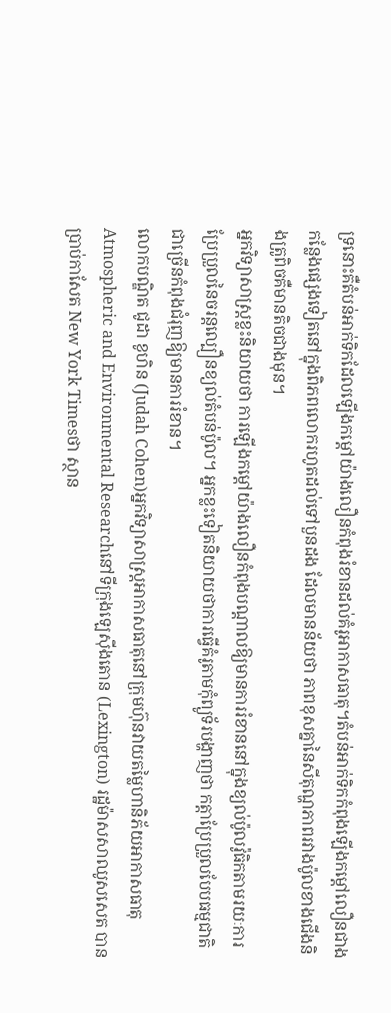ទ្រនោះគឺតំបន់អាក់ទិកដែលឡើងកម្តៅយ៉ាងលឿនកំពុងរំខានដល់គំរូអាកាសធាតុ។តំបន់អាក់ទិកកំពុងឡើងកម្តៅលឿនជាងកន្លែងផ្សេងទៀតនៅក្នុងពិភពលោករហូតដល់ទៅបួនដង ដែលមានន័យថា ភាពខុសគ្នានៃសីតុណ្ហភាពរវាងប៉ូលខាងជើងនិងត្រូពិចគឺមានតិចជាងមុន។
អ្នកវិទ្យាសាស្ត្រខ្លះនិយាយថា ការឡើងកម្តៅយ៉ាងលឿនកំពុងបណ្តាលឱ្យមានការរំខាននៅក្នុងខ្យល់ប៉ូលវ៉ូធិកតាមរយៈការប្រែប្រួលនៃចរន្តល្បឿនខ្យល់តំបន់ប៉ូល។ អ្នកខ្លះទៀតនិយាយថាការធ្វើគំរូតាមកុំព្យូទ័របង្ហាញថា កត្តាប្រែប្រួលបែបធម្មជាតិជាច្រើនកំពុងជំរុញឱ្យមានការរំខាន។
លោកបណ្ឌិត ជូដា ខូហិន (Judah Cohen)អ្នកវិទ្យាសាស្ត្រអាកាសធាតុនៅក្រុមហ៊ុនវាយតម្លៃហានិភ័យអាកាសធាតុ Atmospheric and Environmental Researchនៅទីក្រុងឡេស៊ីងតោន (Lexington) រដ្ឋម៉ាសសាឈូសសេត បានប្រាប់កាសែត New York Timesថា ស្ថាន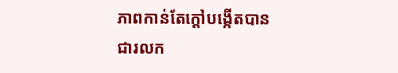ភាពកាន់តែក្តៅបង្កើតបានជារលក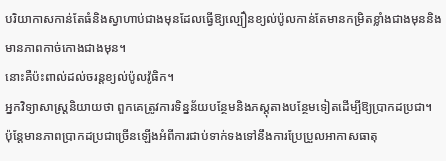បរិយាកាសកាន់តែធំនិងស្វាហាប់ជាងមុនដែលធ្វើឱ្យល្បឿនខ្យល់ប៉ូលកាន់តែមានកម្រិតខ្លាំងជាងមុននិងមានភាពកាច់កោងជាងមុន។
នោះគឺប៉ះពាល់ដល់ចរន្តខ្យល់ប៉ូលវ៉ូធិក។
អ្នកវិទ្យាសាស្ត្រនិយាយថា ពួកគេត្រូវការទិន្នន័យបន្ថែមនិងភស្តុតាងបន្ថែមទៀតដើម្បីឱ្យប្រាកដប្រជា។
ប៉ុន្តែមានភាពប្រាកដប្រជាច្រើនឡើងអំពីការជាប់ទាក់ទងទៅនឹងការប្រែប្រួលអាកាសធាតុ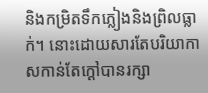និងកម្រិតទឹកភ្លៀងនិងព្រិលធ្លាក់។ នោះដោយសារតែបរិយាកាសកាន់តែក្តៅបានរក្សា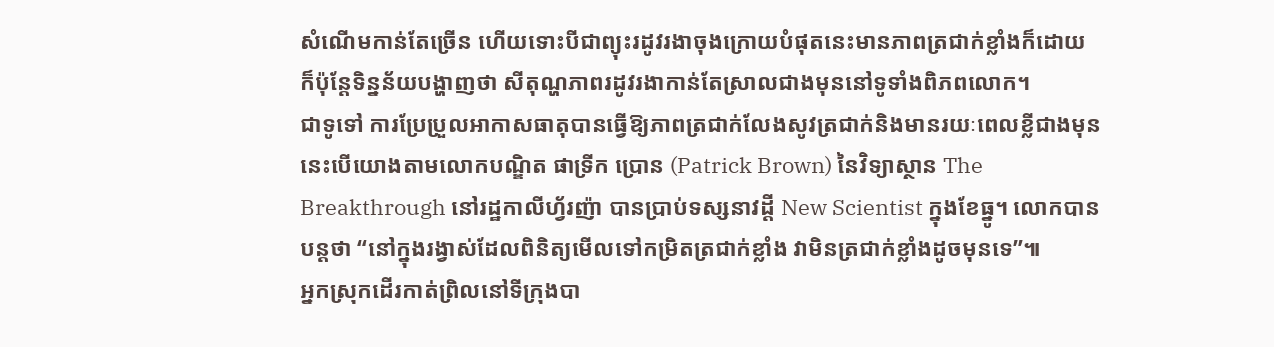សំណើមកាន់តែច្រើន ហើយទោះបីជាព្យុះរដូវរងាចុងក្រោយបំផុតនេះមានភាពត្រជាក់ខ្លាំងក៏ដោយ ក៏ប៉ុន្តែទិន្នន័យបង្ហាញថា សីតុណ្ហភាពរដូវរងាកាន់តែស្រាលជាងមុននៅទូទាំងពិភពលោក។
ជាទូទៅ ការប្រែប្រួលអាកាសធាតុបានធ្វើឱ្យភាពត្រជាក់លែងសូវត្រជាក់និងមានរយៈពេលខ្លីជាងមុន នេះបើយោងតាមលោកបណ្ឌិត ផាទ្រីក ប្រោន (Patrick Brown) នៃវិទ្យាស្ថាន The Breakthrough នៅរដ្ឋកាលីហ្វ័រញ៉ា បានប្រាប់ទស្សនាវដ្តី New Scientist ក្នុងខែធ្នូ។ លោកបានបន្តថា “នៅក្នុងរង្វាស់ដែលពិនិត្យមើលទៅកម្រិតត្រជាក់ខ្លាំង វាមិនត្រជាក់ខ្លាំងដូចមុនទេ”៕
អ្នកស្រុកដើរកាត់ព្រិលនៅទីក្រុងបា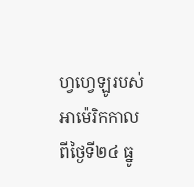ហ្វហ្វេឡូរបស់អាម៉េរិកកាលពីថ្ងៃទី២៤ ធ្នូ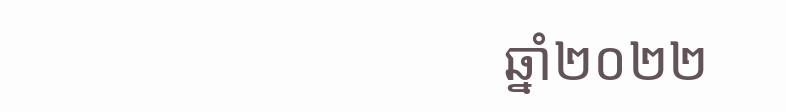ឆ្នាំ២០២២